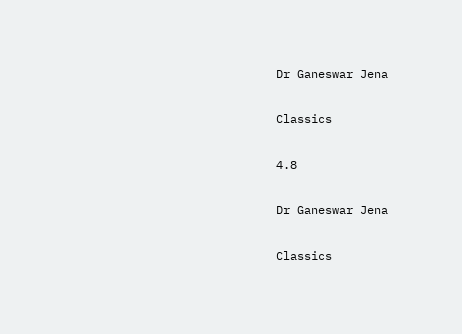Dr Ganeswar Jena

Classics

4.8

Dr Ganeswar Jena

Classics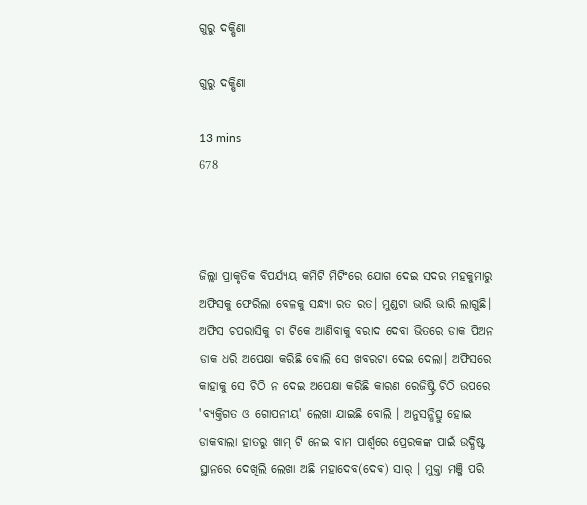ଗୁରୁ ଦକ୍ଷିଣା

ଗୁରୁ ଦକ୍ଷିଣା

13 mins
678



ଜିଲ୍ଲା ପ୍ରାକୃତିକ ବିପର୍ଯ୍ୟୟ କମିଟି ମିଟିଂରେ ଯୋଗ ଦେଇ ସଦର ମହକୁମାରୁ ଅଫିସକୁ ଫେରିଲା ବେଳକୁ ସନ୍ଧ୍ୟା ରତ ରତ। ମୁଣ୍ଡଟା ଭାରି ଭାରି ଲାଗୁଛି। ଅଫିସ ଚପରାସିକୁ ଚା ଟିକେ ଆଣିବାକୁ ବରାଦ ଦେବା ଭିତରେ ଡାକ ପିଅନ ଡାକ ଧରି ଅପେକ୍ଷା କରିଛି ବୋଲି ସେ ଖବରଟା ଦେଇ ଦେଲା। ଅଫିସରେ କାହାକୁ ସେ ଚିଠି ନ ଦେଇ ଅପେକ୍ଷା କରିଛି କାରଣ ରେଜିଷ୍ଟ୍ରି ଚିଠି ଉପରେ 'ବ୍ୟକ୍ତିଗତ ଓ ଗୋପନୀୟ' ଲେଖା ଯାଇଛି ବୋଲି । ଅନୁସନ୍ଧିତ୍ସୁ ହୋଇ ଡାକବାଲା ହାତରୁ ଖାମ୍ ଟି ନେଇ ବାମ ପାର୍ଶ୍ୱରେ ପ୍ରେରକଙ୍କ ପାଇଁ ଉଦ୍ଧିଷ୍ଟ ସ୍ଥାନରେ ଦେଖିଲି ଲେଖା ଅଛି ମହାଦେବ(ଦେଵ) ସାର୍ । ମୁକ୍ତା ମଞ୍ଜି ପରି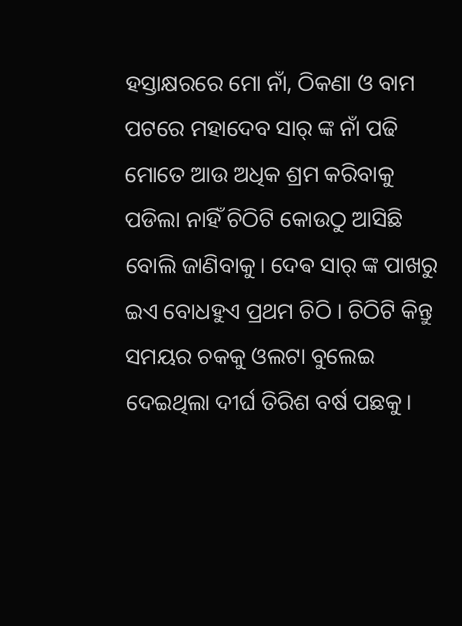ହସ୍ତାକ୍ଷରରେ ମୋ ନାଁ, ଠିକଣା ଓ ବାମ ପଟରେ ମହାଦେବ ସାର୍ ଙ୍କ ନାଁ ପଢି ମୋତେ ଆଉ ଅଧିକ ଶ୍ରମ କରିବାକୁ ପଡିଲା ନାହିଁ ଚିଠିଟି କୋଉଠୁ ଆସିଛି ବୋଲି ଜାଣିବାକୁ। ଦେଵ ସାର୍ ଙ୍କ ପାଖରୁ ଇଏ ବୋଧହୁଏ ପ୍ରଥମ ଚିଠି । ଚିଠିଟି କିନ୍ତୁ ସମୟର ଚକକୁ ଓଲଟା ବୁଲେଇ ଦେଇଥିଲା ଦୀର୍ଘ ତିରିଶ ବର୍ଷ ପଛକୁ।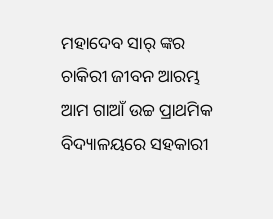ମହାଦେବ ସାର୍ ଙ୍କର ଚାକିରୀ ଜୀବନ ଆରମ୍ଭ ଆମ ଗାଆଁ ଉଚ୍ଚ ପ୍ରାଥମିକ ବିଦ୍ୟାଳୟରେ ସହକାରୀ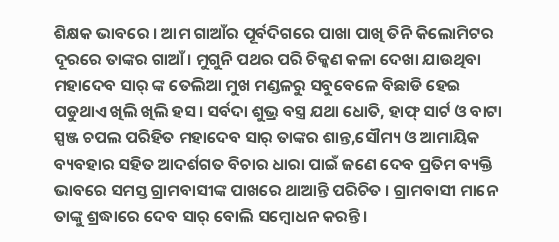ଶିକ୍ଷକ ଭାବରେ । ଆମ ଗାଆଁର ପୂର୍ବଦିଗରେ ପାଖା ପାଖି ତିନି କିଲୋମିଟର ଦୂରରେ ତାଙ୍କର ଗାଆଁ। ମୁଗୁନି ପଥର ପରି ଚିକ୍କଣ କଳା ଦେଖା ଯାଉଥିବା ମହାଦେବ ସାର୍ ଙ୍କ ତେଲିଆ ମୁଖ ମଣ୍ଡଳରୁ ସବୁବେଳେ ବିଛାଡି ହେଇ ପଡୁଥାଏ ଖିଲି ଖିଲି ହସ। ସର୍ବଦା ଶୁଭ୍ର ବସ୍ତ୍ର ଯଥା ଧୋତି, ହାଫ୍ ସାର୍ଟ ଓ ବାଟା ସ୍ପଞ୍ଜ ଚପଲ ପରିହିତ ମହାଦେବ ସାର୍ ତାଙ୍କର ଶାନ୍ତ,ସୌମ୍ୟ ଓ ଆମାୟିକ ବ୍ୟବହାର ସହିତ ଆଦର୍ଶଗତ ବିଚାର ଧାରା ପାଇଁ ଜଣେ ଦେବ ପ୍ରତିମ ବ୍ୟକ୍ତି ଭାବରେ ସମସ୍ତ ଗ୍ରାମବାସୀଙ୍କ ପାଖରେ ଥାଆନ୍ତି ପରିଚିତ । ଗ୍ରାମବାସୀ ମାନେ ତାଙ୍କୁ ଶ୍ରଦ୍ଧାରେ ଦେବ ସାର୍ ବୋଲି ସମ୍ବୋଧନ କରନ୍ତି।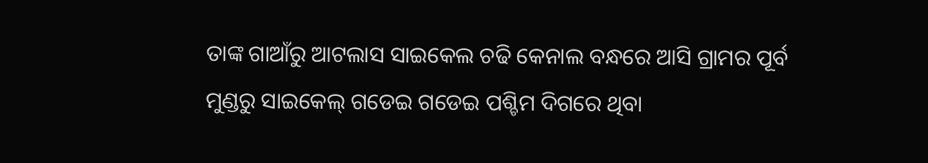ତାଙ୍କ ଗାଆଁରୁ ଆଟଲାସ ସାଇକେଲ ଚଢି କେନାଲ ବନ୍ଧରେ ଆସି ଗ୍ରାମର ପୂର୍ବ ମୁଣ୍ଡରୁ ସାଇକେଲ୍ ଗଡେଇ ଗଡେଇ ପଶ୍ଚିମ ଦିଗରେ ଥିବା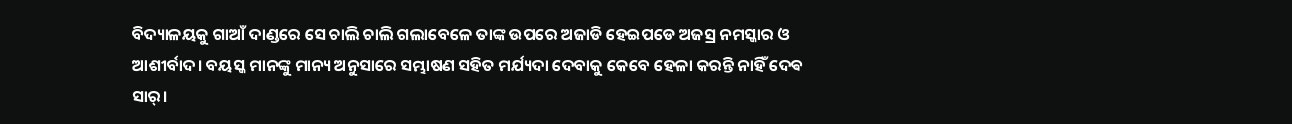ବିଦ୍ୟାଳୟକୁ ଗାଆଁ ଦାଣ୍ଡରେ ସେ ଚାଲି ଚାଲି ଗଲାବେଳେ ତାଙ୍କ ଉପରେ ଅଜାଡି ହେଇପଡେ ଅଜସ୍ର ନମସ୍କାର ଓ ଆଶୀର୍ବାଦ। ବୟସ୍କ ମାନଙ୍କୁ ମାନ୍ୟ ଅନୁସାରେ ସମ୍ଭାଷଣ ସହିତ ମର୍ଯ୍ୟଦା ଦେବାକୁ କେବେ ହେଳା କରନ୍ତି ନାହିଁ ଦେଵ ସାର୍।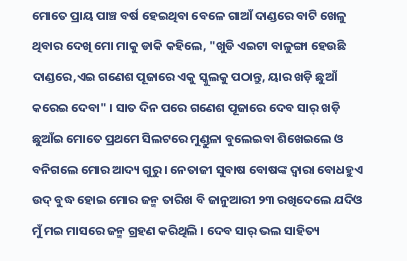ମୋତେ ପ୍ରାୟ ପାଞ୍ଚ ବର୍ଷ ହେଇଥିବା ବେଳେ ଗାଆଁ ଦାଣ୍ଡରେ ବାଟି ଖେଳୁ ଥିବାର ଦେଖି ମୋ ମାକୁ ଡାକି କହିଲେ, "ଖୁଡି ଏଇଟା ବାଳୁଙ୍ଗା ହେଉଛି ଦାଣ୍ଡରେ,ଏଇ ଗଣେଶ ପୂଜାରେ ଏକୁ ସ୍କୁଲକୁ ପଠାନ୍ତୁ, ୟାର ଖଡ଼ି ଛୁଆଁ କରେଇ ଦେବା" । ସାତ ଦିନ ପରେ ଗଣେଶ ପୂଜାରେ ଦେବ ସାର୍ ଖଡ଼ି ଛୁଆଁଇ ମୋତେ ପ୍ରଥମେ ସିଲଟରେ ମୁଣ୍ଡୁଳା ବୁଲେଇବା ଶିଖେଇଲେ ଓ ବନିଗଲେ ମୋର ଆଦ୍ୟ ଗୁରୁ । ନେତାଜୀ ସୁବାଷ ବୋଷଙ୍କ ଦ୍ଵାରା ବୋଧହୁଏ ଉଦ୍ ବୁଦ୍ଧ ହୋଇ ମୋର ଜନ୍ମ ତାରିଖ ବି ଜାନୁଆରୀ ୨୩ ରଖିଦେଲେ ଯଦିଓ ମୁଁ ମଇ ମାସରେ ଜନ୍ମ ଗ୍ରହଣ କରିଥିଲି । ଦେବ ସାର୍ ଭଲ ସାହିତ୍ୟ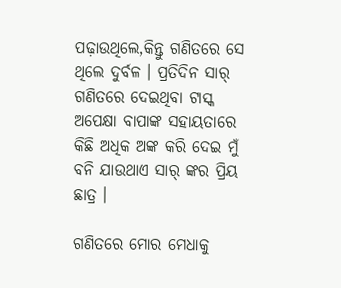ପଢ଼ାଉଥିଲେ,କିନ୍ତୁ ଗଣିତରେ ସେ ଥିଲେ ଦୁର୍ବଳ । ପ୍ରତିଦିନ ସାର୍ ଗଣିତରେ ଦେଇଥିବା ଟାସ୍କ ଅପେକ୍ଷା ବାପାଙ୍କ ସହାୟତାରେ କିଛି ଅଧିକ ଅଙ୍କ କରି ଦେଇ ମୁଁ ବନି ଯାଉଥାଏ ସାର୍ ଙ୍କର ପ୍ରିୟ ଛାତ୍ର ।

ଗଣିତରେ ମୋର ମେଧାକୁ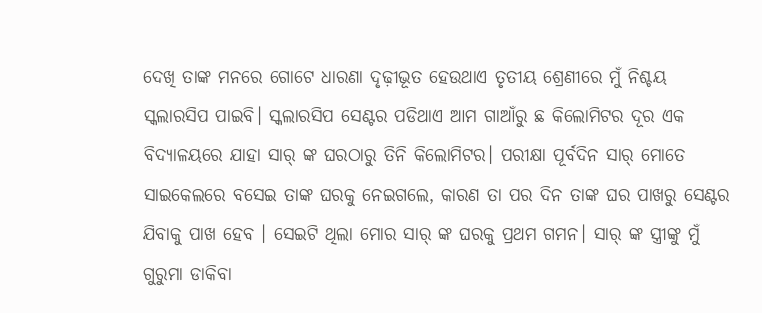ଦେଖି ତାଙ୍କ ମନରେ ଗୋଟେ ଧାରଣା ଦୃଢ଼ୀଭୂତ ହେଉଥାଏ ତୃତୀୟ ଶ୍ରେଣୀରେ ମୁଁ ନିଶ୍ଚୟ ସ୍କଲାରସିପ ପାଇବି। ସ୍କଲାରସିପ ସେଣ୍ଟର ପଡିଥାଏ ଆମ ଗାଆଁରୁ ଛ କିଲୋମିଟର ଦୂର ଏକ ବିଦ୍ୟାଳୟରେ ଯାହା ସାର୍ ଙ୍କ ଘରଠାରୁ ତିନି କିଲୋମିଟର। ପରୀକ୍ଷା ପୂର୍ବଦିନ ସାର୍ ମୋତେ ସାଇକେଲରେ ବସେଇ ତାଙ୍କ ଘରକୁ ନେଇଗଲେ, କାରଣ ତା ପର ଦିନ ତାଙ୍କ ଘର ପାଖରୁ ସେଣ୍ଟର ଯିବାକୁ ପାଖ ହେବ । ସେଇଟି ଥିଲା ମୋର ସାର୍ ଙ୍କ ଘରକୁ ପ୍ରଥମ ଗମନ। ସାର୍ ଙ୍କ ସ୍ତ୍ରୀଙ୍କୁ ମୁଁ ଗୁରୁମା ଡାକିବା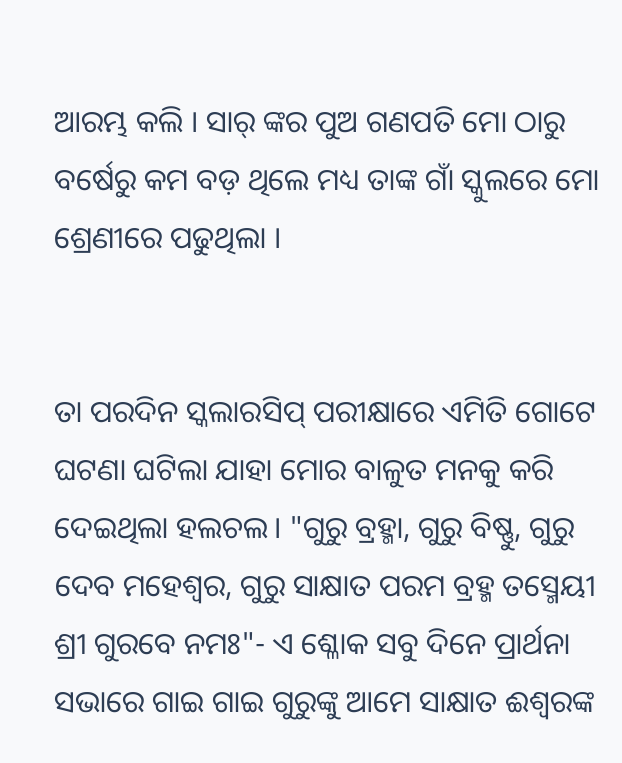ଆରମ୍ଭ କଲି । ସାର୍ ଙ୍କର ପୁଅ ଗଣପତି ମୋ ଠାରୁ ବର୍ଷେରୁ କମ ବଡ଼ ଥିଲେ ମଧ୍ୟ ତାଙ୍କ ଗାଁ ସ୍କୁଲରେ ମୋ ଶ୍ରେଣୀରେ ପଢୁଥିଲା ।


ତା ପରଦିନ ସ୍କଲାରସିପ୍ ପରୀକ୍ଷାରେ ଏମିତି ଗୋଟେ ଘଟଣା ଘଟିଲା ଯାହା ମୋର ବାଳୁତ ମନକୁ କରି ଦେଇଥିଲା ହଲଚଲ। "ଗୁରୁ ବ୍ରହ୍ମା, ଗୁରୁ ବିଷ୍ଣୁ, ଗୁରୁ ଦେବ ମହେଶ୍ୱର, ଗୁରୁ ସାକ୍ଷାତ ପରମ ବ୍ରହ୍ମ ତସ୍ମେୟୀ ଶ୍ରୀ ଗୁରବେ ନମଃ"- ଏ ଶ୍ଳୋକ ସବୁ ଦିନେ ପ୍ରାର୍ଥନା ସଭାରେ ଗାଇ ଗାଇ ଗୁରୁଙ୍କୁ ଆମେ ସାକ୍ଷାତ ଈଶ୍ୱରଙ୍କ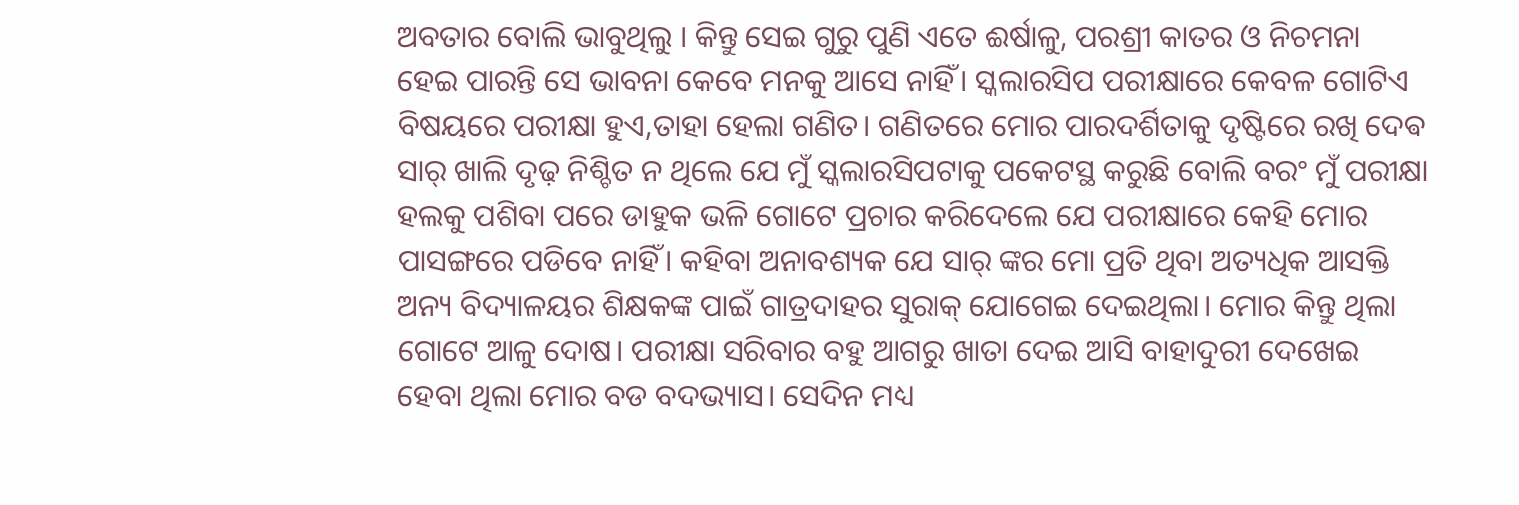ଅବତାର ବୋଲି ଭାବୁଥିଲୁ । କିନ୍ତୁ ସେଇ ଗୁରୁ ପୁଣି ଏତେ ଈର୍ଷାଳୁ, ପରଶ୍ରୀ କାତର ଓ ନିଚମନା ହେଇ ପାରନ୍ତି ସେ ଭାବନା କେବେ ମନକୁ ଆସେ ନାହିଁ। ସ୍କଲାରସିପ ପରୀକ୍ଷାରେ କେବଳ ଗୋଟିଏ ବିଷୟରେ ପରୀକ୍ଷା ହୁଏ,ତାହା ହେଲା ଗଣିତ। ଗଣିତରେ ମୋର ପାରଦର୍ଶିତାକୁ ଦୃଷ୍ଟିରେ ରଖି ଦେଵ ସାର୍ ଖାଲି ଦୃଢ଼ ନିଶ୍ଚିତ ନ ଥିଲେ ଯେ ମୁଁ ସ୍କଲାରସିପଟାକୁ ପକେଟସ୍ଥ କରୁଛି ବୋଲି ବରଂ ମୁଁ ପରୀକ୍ଷା ହଲକୁ ପଶିବା ପରେ ଡାହୁକ ଭଳି ଗୋଟେ ପ୍ରଚାର କରିଦେଲେ ଯେ ପରୀକ୍ଷାରେ କେହି ମୋର ପାସଙ୍ଗରେ ପଡିବେ ନାହିଁ। କହିବା ଅନାବଶ୍ୟକ ଯେ ସାର୍ ଙ୍କର ମୋ ପ୍ରତି ଥିବା ଅତ୍ୟଧିକ ଆସକ୍ତି ଅନ୍ୟ ବିଦ୍ୟାଳୟର ଶିକ୍ଷକଙ୍କ ପାଇଁ ଗାତ୍ରଦାହର ସୁରାକ୍ ଯୋଗେଇ ଦେଇଥିଲା। ମୋର କିନ୍ତୁ ଥିଲା ଗୋଟେ ଆଳୁ ଦୋଷ। ପରୀକ୍ଷା ସରିବାର ବହୁ ଆଗରୁ ଖାତା ଦେଇ ଆସି ବାହାଦୁରୀ ଦେଖେଇ ହେବା ଥିଲା ମୋର ବଡ ବଦଭ୍ୟାସ। ସେଦିନ ମଧ୍ୟ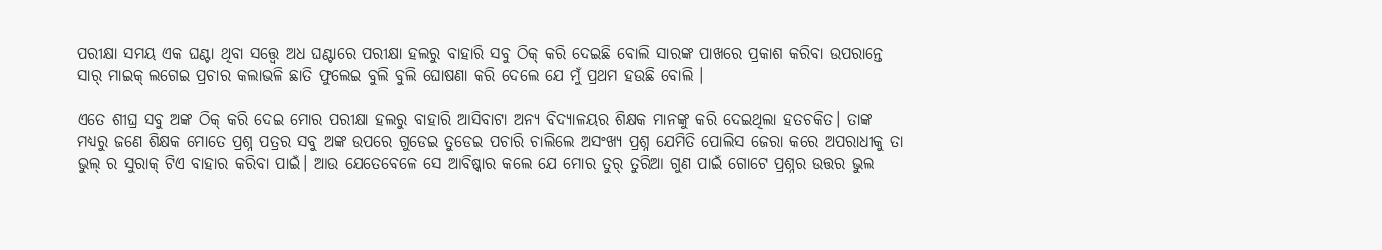ପରୀକ୍ଷା ସମୟ ଏକ ଘଣ୍ଟା ଥିବା ସତ୍ତ୍ୱେ ଅଧ ଘଣ୍ଟାରେ ପରୀକ୍ଷା ହଲରୁ ବାହାରି ସବୁ ଠିକ୍ କରି ଦେଇଛି ବୋଲି ସାରଙ୍କ ପାଖରେ ପ୍ରକାଶ କରିବା ଉପରାନ୍ତେ ସାର୍ ମାଇକ୍ ଲଗେଇ ପ୍ରଚାର କଲାଭଳି ଛାତି ଫୁଲେଇ ବୁଲି ବୁଲି ଘୋଷଣା କରି ଦେଲେ ଯେ ମୁଁ ପ୍ରଥମ ହଉଛି ବୋଲି ।

ଏତେ ଶୀଘ୍ର ସବୁ ଅଙ୍କ ଠିକ୍ କରି ଦେଇ ମୋର ପରୀକ୍ଷା ହଲରୁ ବାହାରି ଆସିବାଟା ଅନ୍ୟ ବିଦ୍ୟାଳୟର ଶିକ୍ଷକ ମାନଙ୍କୁ କରି ଦେଇଥିଲା ହତଚକିତ। ତାଙ୍କ ମଧ୍ୟରୁ ଜଣେ ଶିକ୍ଷକ ମୋତେ ପ୍ରଶ୍ନ ପତ୍ରର ସବୁ ଅଙ୍କ ଉପରେ ଗୁଡେଇ ତୁଡେଇ ପଚାରି ଚାଲିଲେ ଅସଂଖ୍ୟ ପ୍ରଶ୍ନ ଯେମିତି ପୋଲିସ ଜେରା କରେ ଅପରାଧୀକୁ ତା ଭୁଲ୍ ର ସୁରାକ୍ ଟିଏ ବାହାର କରିବା ପାଇଁ। ଆଉ ଯେତେବେଳେ ସେ ଆବିଷ୍କାର କଲେ ଯେ ମୋର ତୁର୍ ତୁରିଆ ଗୁଣ ପାଇଁ ଗୋଟେ ପ୍ରଶ୍ନର ଉତ୍ତର ଭୁଲ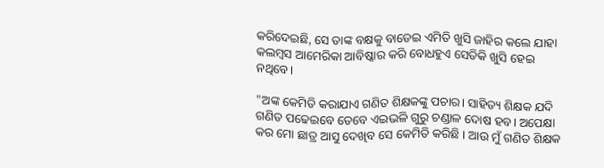କରିଦେଇଛି, ସେ ତାଙ୍କ ବକ୍ଷକୁ ବାଡେଇ ଏମିତି ଖୁସି ଜାହିର କଲେ ଯାହା କଲମ୍ବସ ଆମେରିକା ଆବିଷ୍କାର କରି ବୋଧହୁଏ ସେତିକି ଖୁସି ହେଇ ନଥିବେ।

"ଅଙ୍କ କେମିତି କରାଯାଏ ଗଣିତ ଶିକ୍ଷକଙ୍କୁ ପଚାର। ସାହିତ୍ୟ ଶିକ୍ଷକ ଯଦି ଗଣିତ ପଢେଇବେ ତେବେ ଏଇଭଳି ଗୁରୁ ଚଣ୍ଡାଳ ଦୋଷ ହବ। ଅପେକ୍ଷା କର ମୋ ଛାତ୍ର ଆସୁ ଦେଖିବ ସେ କେମିତି କରିଛି । ଆଉ ମୁଁ ଗଣିତ ଶିକ୍ଷକ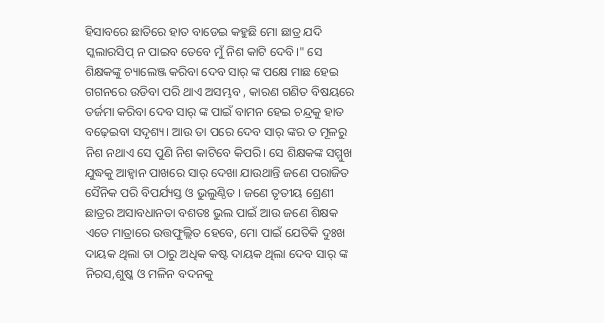ହିସାବରେ ଛାତିରେ ହାତ ବାଡେଇ କହୁଛି ମୋ ଛାତ୍ର ଯଦି ସ୍କଲାରସିପ୍ ନ ପାଇବ ତେବେ ମୁଁ ନିଶ କାଟି ଦେବି।" ସେ ଶିକ୍ଷକଙ୍କୁ ଚ୍ୟାଲେଞ୍ଜ କରିବା ଦେବ ସାର୍ ଙ୍କ ପକ୍ଷେ ମାଛ ହେଇ ଗଗନରେ ଉଡିବା ପରି ଥାଏ ଅସମ୍ଭବ , କାରଣ ଗଣିତ ବିଷୟରେ ତର୍ଜମା କରିବା ଦେବ ସାର୍ ଙ୍କ ପାଇଁ ବାମନ ହେଇ ଚନ୍ଦ୍ରକୁ ହାତ ବଢ଼େଇବା ସଦୃଶ୍ୟ। ଆଉ ତା ପରେ ଦେବ ସାର୍ ଙ୍କର ତ ମୂଳରୁ ନିଶ ନଥାଏ ସେ ପୁଣି ନିଶ କାଟିବେ କିପରି। ସେ ଶିକ୍ଷକଙ୍କ ସମ୍ମୁଖ ଯୁଦ୍ଧକୁ ଆହ୍ୱାନ ପାଖରେ ସାର୍ ଦେଖା ଯାଉଥାନ୍ତି ଜଣେ ପରାଜିତ ସୈନିକ ପରି ବିପର୍ଯ୍ୟସ୍ତ ଓ ଭୁଲୁଣ୍ଠିତ । ଜଣେ ତୃତୀୟ ଶ୍ରେଣୀ ଛାତ୍ରର ଅସାବଧାନତା ବଶତଃ ଭୁଲ ପାଇଁ ଆଉ ଜଣେ ଶିକ୍ଷକ ଏତେ ମାତ୍ରାରେ ଉତ୍ତଫୁଲ୍ଲିତ ହେବେ, ମୋ ପାଇଁ ଯେତିକି ଦୁଃଖ ଦାୟକ ଥିଲା ତା ଠାରୁ ଅଧିକ କଷ୍ଟ ଦାୟକ ଥିଲା ଦେବ ସାର୍ ଙ୍କ ନିରସ,ଶୁଷ୍କ ଓ ମଳିନ ବଦନକୁ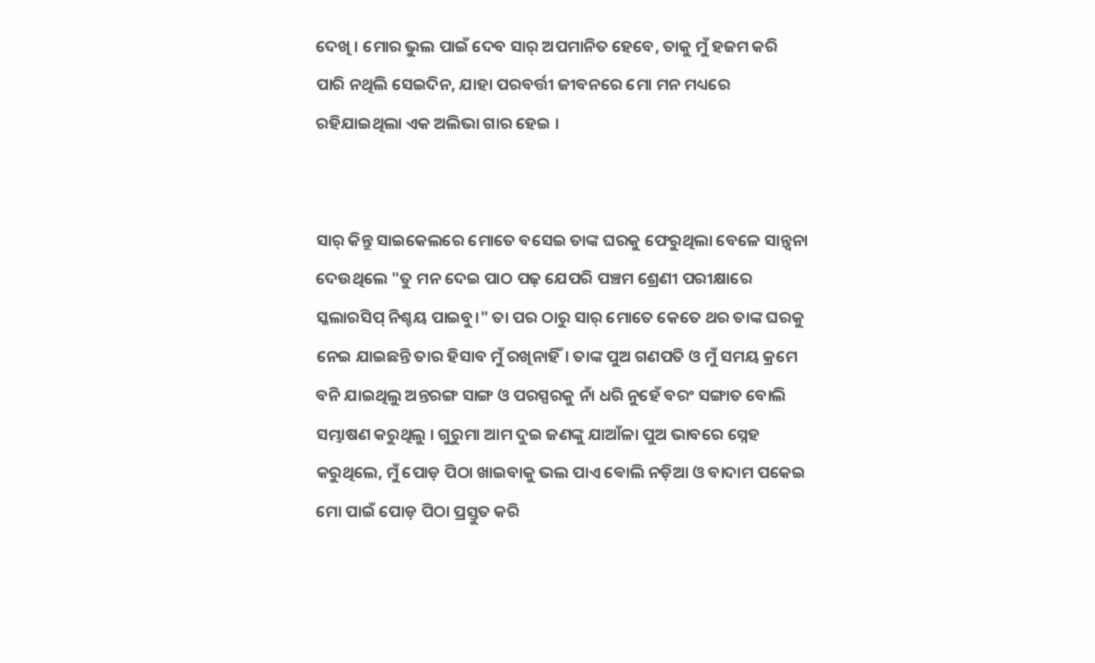ଦେଖି । ମୋର ଭୁଲ ପାଇଁ ଦେବ ସାର୍ ଅପମାନିତ ହେବେ, ତାକୁ ମୁଁ ହଜମ କରି ପାରି ନଥିଲି ସେଇଦିନ, ଯାହା ପରବର୍ତ୍ତୀ ଜୀବନରେ ମୋ ମନ ମଧ୍ୟରେ ରହିଯାଇଥିଲା ଏକ ଅଲିଭା ଗାର ହେଇ ।


ସାର୍ କିନ୍ତୁ ସାଇକେଲରେ ମୋତେ ବସେଇ ତାଙ୍କ ଘରକୁ ଫେରୁଥିଲା ବେଳେ ସାନ୍ତ୍ୱନା ଦେଉଥିଲେ "ତୁ ମନ ଦେଇ ପାଠ ପଢ଼ ଯେପରି ପଞ୍ଚମ ଶ୍ରେଣୀ ପରୀକ୍ଷାରେ ସ୍କଲାରସିପ୍ ନିଶ୍ଚୟ ପାଇବୁ।" ତା ପର ଠାରୁ ସାର୍ ମୋତେ କେତେ ଥର ତାଙ୍କ ଘରକୁ ନେଇ ଯାଇଛନ୍ତି ତାର ହିସାବ ମୁଁ ରଖିନାହିଁ। ତାଙ୍କ ପୁଅ ଗଣପତି ଓ ମୁଁ ସମୟ କ୍ରମେ ବନି ଯାଇଥିଲୁ ଅନ୍ତରଙ୍ଗ ସାଙ୍ଗ ଓ ପରସ୍ପରକୁ ନାଁ ଧରି ନୁହେଁ ବରଂ ସଙ୍ଗାତ ବୋଲି ସମ୍ଭାଷଣ କରୁଥିଲୁ । ଗୁରୁମା ଆମ ଦୁଇ ଜଣଙ୍କୁ ଯାଆଁଳା ପୁଅ ଭାବରେ ସ୍ନେହ କରୁଥିଲେ, ମୁଁ ପୋଡ଼ ପିଠା ଖାଇବାକୁ ଭଲ ପାଏ ଵୋଲି ନଡ଼ିଆ ଓ ବାଦାମ ପକେଇ ମୋ ପାଇଁ ପୋଡ଼ ପିଠା ପ୍ରସ୍ତୁତ କରି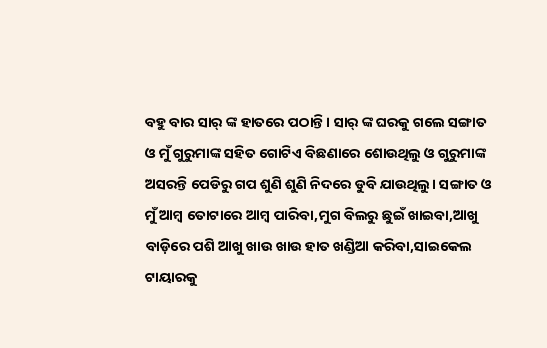ବହୁ ବାର ସାର୍ ଙ୍କ ହାତରେ ପଠାନ୍ତି। ସାର୍ ଙ୍କ ଘରକୁ ଗଲେ ସଙ୍ଗାତ ଓ ମୁଁ ଗୁରୁମାଙ୍କ ସହିତ ଗୋଟିଏ ବିଛଣାରେ ଶୋଉଥିଲୁ ଓ ଗୁରୁମାଙ୍କ ଅସରନ୍ତି ପେଡିରୁ ଗପ ଶୁଣି ଶୁଣି ନିଦରେ ଡୁବି ଯାଉଥିଲୁ। ସଙ୍ଗାତ ଓ ମୁଁ ଆମ୍ବ ତୋଟାରେ ଆମ୍ବ ପାରିବା,ମୁଗ ବିଲରୁ ଛୁଇଁ ଖାଇବା,ଆଖୁ ବାଡ଼ିରେ ପଶି ଆଖୁ ଖାଉ ଖାଉ ହାତ ଖଣ୍ଡିଆ କରିବା,ସାଇକେଲ ଟାୟାରକୁ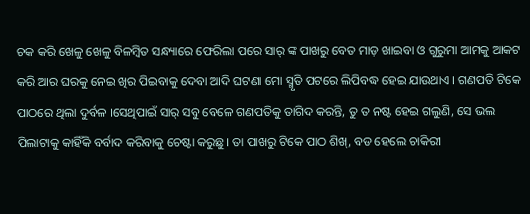ଚକ କରି ଖେଳୁ ଖେଳୁ ବିଳମ୍ବିତ ସନ୍ଧ୍ୟାରେ ଫେରିଲା ପରେ ସାର୍ ଙ୍କ ପାଖରୁ ବେତ ମାଡ଼ ଖାଇବା ଓ ଗୁରୁମା ଆମକୁ ଆକଟ କରି ଆର ଘରକୁ ନେଇ ଖିର ପିଇବାକୁ ଦେବା ଆଦି ଘଟଣା ମୋ ସ୍ମୃତି ପଟରେ ଲିପିବଦ୍ଧ ହେଇ ଯାଉଥାଏ । ଗଣପତି ଟିକେ ପାଠରେ ଥିଲା ଦୁର୍ବଳ ।ସେଥିପାଇଁ ସାର୍ ସବୁ ବେଳେ ଗଣପତିକୁ ତାଗିଦ କରନ୍ତି, ତୁ ତ ନଷ୍ଟ ହେଇ ଗଲୁଣି, ସେ ଭଲ ପିଲାଟାକୁ କାହିଁକି ବର୍ବାଦ କରିବାକୁ ଚେଷ୍ଟା କରୁଛୁ। ତା ପାଖରୁ ଟିକେ ପାଠ ଶିଖ୍, ବଡ ହେଲେ ଚାକିରୀ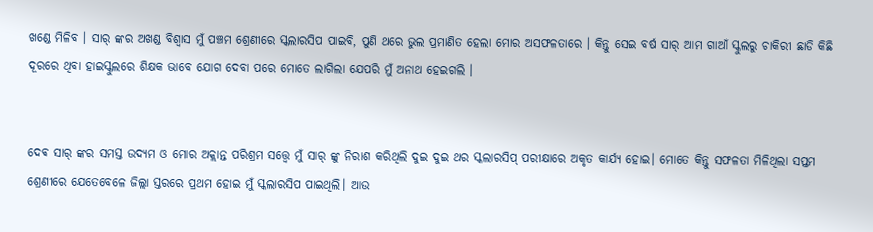ଖଣ୍ଡେ ମିଳିବ । ସାର୍ ଙ୍କର ଅଖଣ୍ଡ ବିଶ୍ୱାସ ମୁଁ ପଞ୍ଚମ ଶ୍ରେଣୀରେ ସ୍କଲାରସିପ ପାଇବି, ପୁଣି ଥରେ ଭୁଲ ପ୍ରମାଣିତ ହେଲା ମୋର ଅସଫଳତାରେ । କିନ୍ତୁ ସେଇ ବର୍ଷ ସାର୍ ଆମ ଗାଆଁ ସ୍କୁଲରୁ ଚାକିରୀ ଛାଡି କିଛି ଦୂରରେ ଥିବା ହାଇସ୍କୁଲରେ ଶିକ୍ଷକ ଭାବେ ଯୋଗ ଦେବା ପରେ ମୋତେ ଲାଗିଲା ଯେପରି ମୁଁ ଅନାଥ ହେଇଗଲି ।


ଦେଵ ସାର୍ ଙ୍କର ସମସ୍ତ ଉଦ୍ୟମ ଓ ମୋର ଅକ୍ଲାନ୍ତ ପରିଶ୍ରମ ସତ୍ତ୍ୱେ ମୁଁ ସାର୍ ଙ୍କୁ ନିରାଶ କରିଥିଲି ଦୁଇ ଦୁଇ ଥର ସ୍କଲାରସିପ୍ ପରୀକ୍ଷାରେ ଅକୃତ କାର୍ଯ୍ୟ ହୋଇ। ମୋତେ କିନ୍ତୁ ସଫଳତା ମିଳିଥିଲା ସପ୍ତମ ଶ୍ରେଣୀରେ ଯେତେବେଳେ ଜିଲ୍ଲା ସ୍ତରରେ ପ୍ରଥମ ହୋଇ ମୁଁ ସ୍କଲାରସିପ ପାଇଥିଲି। ଆଉ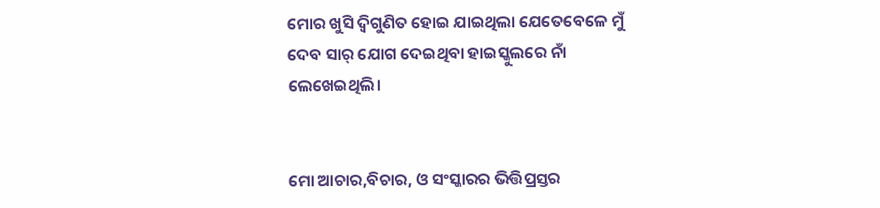ମୋର ଖୁସି ଦ୍ବିଗୁଣିତ ହୋଇ ଯାଇଥିଲା ଯେତେବେଳେ ମୁଁ ଦେବ ସାର୍ ଯୋଗ ଦେଇଥିବା ହାଇସ୍କୁଲରେ ନାଁ ଲେଖେଇଥିଲି।


ମୋ ଆଚାର,ବିଚାର, ଓ ସଂସ୍କାରର ଭିତ୍ତିପ୍ରସ୍ତର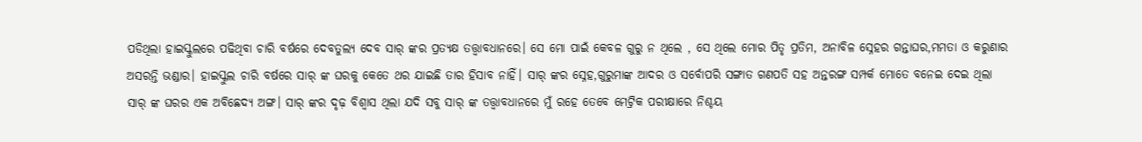ପଡିଥିଲା ହାଇସ୍କୁଲରେ ପଢିଥିବା ଚାରି ବର୍ଷରେ ଦେବତୁଲ୍ୟ ଦେବ ସାର୍ ଙ୍କର ପ୍ରତ୍ୟକ୍ଷ ତତ୍ତ୍ୱାବଧାନରେ। ସେ ମୋ ପାଇଁ କେବଳ ଗୁରୁ ନ ଥିଲେ , ସେ ଥିଲେ ମୋର ପିତୃ ପ୍ରତିମ, ଅନାବିଳ ସ୍ନେହର ଗନ୍ତାଘର,ମମତା ଓ କରୁଣାର ଅସରନ୍ତି ଭଣ୍ଡାର। ହାଇସ୍କୁଲ ଚାରି ବର୍ଷରେ ସାର୍ ଙ୍କ ଘରକୁ କେତେ ଥର ଯାଇଛି ତାର ହିସାବ ନାହିଁ। ସାର୍ ଙ୍କର ସ୍ନେହ,ଗୁରୁମାଙ୍କ ଆଦର ଓ ସର୍ବୋପରି ସଙ୍ଗାତ ଗଣପତି ସହ ଅନ୍ତରଙ୍ଗ ସମ୍ପର୍କ ମୋତେ ବନେଇ ଦେଇ ଥିଲା ସାର୍ ଙ୍କ ଘରର ଏକ ଅବିଛେଦ୍ୟ ଅଙ୍ଗ। ସାର୍ ଙ୍କର ଦୃଢ଼ ବିଶ୍ୱାସ ଥିଲା ଯଦି ସବୁ ସାର୍ ଙ୍କ ତତ୍ତ୍ଵାବଧାନରେ ମୁଁ ରହେ ତେବେ ମେଟ୍ରିକ ପରୀକ୍ଷାରେ ନିଶ୍ଚୟ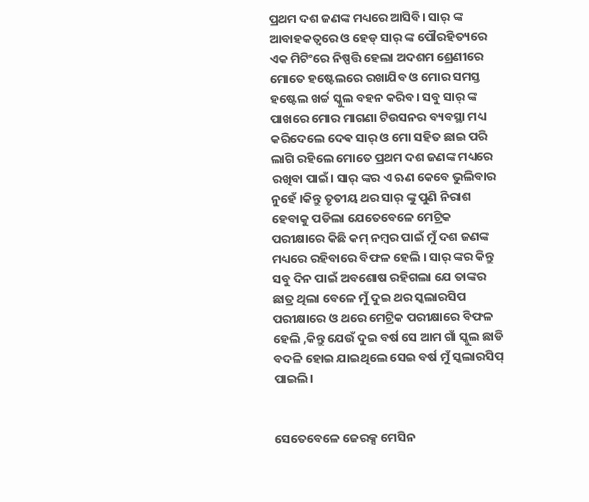ପ୍ରଥମ ଦଶ ଜଣଙ୍କ ମଧ୍ୟରେ ଆସିବି। ସାର୍ ଙ୍କ ଆବାହକତ୍ଵରେ ଓ ହେଡ୍ ସାର୍ ଙ୍କ ପୌରହିତ୍ୟରେ ଏକ ମିଟିଂରେ ନିଷ୍ପତ୍ତି ହେଲା ଅଦଶମ ଶ୍ରେଣୀରେ ମୋତେ ହଷ୍ଟେଲରେ ରଖାଯିବ ଓ ମୋର ସମସ୍ତ ହଷ୍ଟେଲ ଖର୍ଚ୍ଚ ସ୍କୁଲ ବହନ କରିବ। ସବୁ ସାର୍ ଙ୍କ ପାଖରେ ମୋର ମାଗଣା ଟିଉସନର ବ୍ୟବସ୍ଥା ମଧ୍ୟ କରିଦେଲେ ଦେଵ ସାର୍ ଓ ମୋ ସହିତ ଛାଇ ପରି ଲାଗି ରହିଲେ ମୋତେ ପ୍ରଥମ ଦଶ ଜଣଙ୍କ ମଧ୍ୟରେ ରଖିବା ପାଇଁ। ସାର୍ ଙ୍କର ଏ ଋଣ କେବେ ଭୁଲିବାର ନୁହେଁ ।କିନ୍ତୁ ତୃତୀୟ ଥର ସାର୍ ଙ୍କୁ ପୁଣି ନିରାଶ ହେବାକୁ ପଡିଲା ଯେତେବେଳେ ମେଟ୍ରିକ ପରୀକ୍ଷାରେ କିଛି କମ୍ ନମ୍ବର ପାଇଁ ମୁଁ ଦଶ ଜଣଙ୍କ ମଧ୍ୟରେ ରହିବାରେ ବିଫଳ ହେଲି । ସାର୍ ଙ୍କର କିନ୍ତୁ ସବୁ ଦିନ ପାଇଁ ଅବଶୋଷ ରହିଗଲା ଯେ ତାଙ୍କର ଛାତ୍ର ଥିଲା ବେଳେ ମୁଁ ଦୁଇ ଥର ସ୍କଲାରସିପ ପରୀକ୍ଷାରେ ଓ ଥରେ ମେଟ୍ରିକ ପରୀକ୍ଷାରେ ବିଫଳ ହେଲି ,କିନ୍ତୁ ଯେଉଁ ଦୁଇ ବର୍ଷ ସେ ଆମ ଗାଁ ସ୍କୁଲ ଛାଡି ବଦଳି ହୋଇ ଯାଇଥିଲେ ସେଇ ବର୍ଷ ମୁଁ ସ୍କଲାରସିପ୍ ପାଇଲି।


ସେତେବେଳେ ଜେରକ୍ସ ମେସିନ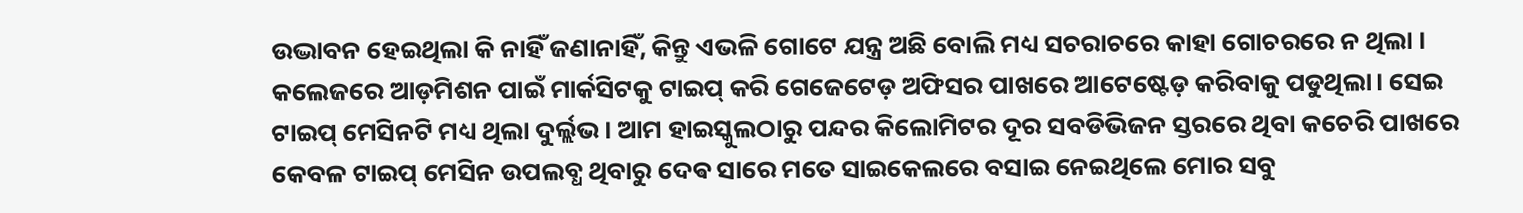ଉଦ୍ଭାବନ ହେଇଥିଲା କି ନାହିଁ ଜଣାନାହିଁ, କିନ୍ତୁ ଏଭଳି ଗୋଟେ ଯନ୍ତ୍ର ଅଛି ବୋଲି ମଧ୍ୟ ସଚରାଚରେ କାହା ଗୋଚରରେ ନ ଥିଲା । କଲେଜରେ ଆଡ଼ମିଶନ ପାଇଁ ମାର୍କସିଟକୁ ଟାଇପ୍ କରି ଗେଜେଟେଡ଼ ଅଫିସର ପାଖରେ ଆଟେଷ୍ଟେଡ଼ କରିବାକୁ ପଡୁଥିଲା। ସେଇ ଟାଇପ୍ ମେସିନଟି ମଧ୍ୟ ଥିଲା ଦୁର୍ଲ୍ଲଭ। ଆମ ହାଇସ୍କୁଲଠାରୁ ପନ୍ଦର କିଲୋମିଟର ଦୂର ସବଡିଭିଜନ ସ୍ତରରେ ଥିବା କଚେରି ପାଖରେ କେବଳ ଟାଇପ୍ ମେସିନ ଉପଲବ୍ଧ ଥିବାରୁ ଦେଵ ସାରେ ମତେ ସାଇକେଲରେ ବସାଇ ନେଇଥିଲେ ମୋର ସବୁ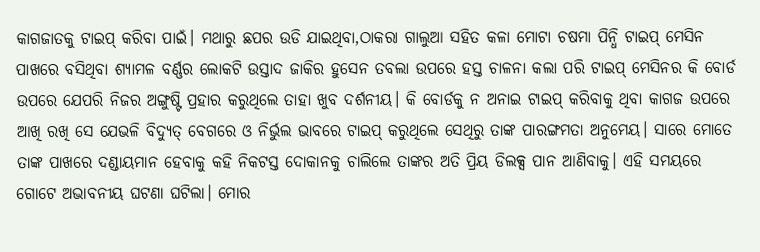କାଗଜାତକୁ ଟାଇପ୍ କରିବା ପାଇଁ। ମଥାରୁ ଛପର ଉଡି ଯାଇଥିବା,ଠାକରା ଗାଲୁଆ ସହିତ କଳା ମୋଟା ଚଷମା ପିନ୍ଧି ଟାଇପ୍ ମେସିନ ପାଖରେ ବସିଥିବା ଶ୍ୟାମଳ ବର୍ଣ୍ଣର ଲୋକଟି ଉସ୍ତାଦ ଜାକିର ହୁସେନ ତବଲା ଉପରେ ହସ୍ତ ଚାଳନା କଲା ପରି ଟାଇପ୍ ମେସିନର କି ବୋର୍ଡ ଉପରେ ଯେପରି ନିଜର ଅଙ୍ଗୁଷ୍ଟି ପ୍ରହାର କରୁଥିଲେ ତାହା ଖୁବ ଦର୍ଶନୀୟ। କି ବୋର୍ଡକୁ ନ ଅନାଇ ଟାଇପ୍ କରିବାକୁ ଥିବା କାଗଜ ଉପରେ ଆଖି ରଖି ସେ ଯେଭଳି ବିଦ୍ୟୁତ୍ ବେଗରେ ଓ ନିର୍ଭୁଲ ଭାବରେ ଟାଇପ୍ କରୁଥିଲେ ସେଥିରୁ ତାଙ୍କ ପାରଙ୍ଗମତା ଅନୁମେୟ। ସାରେ ମୋତେ ତାଙ୍କ ପାଖରେ ଦଣ୍ଡାୟମାନ ହେବାକୁ କହି ନିକଟସ୍ତ ଦୋକାନକୁ ଚାଲିଲେ ତାଙ୍କର ଅତି ପ୍ରିୟ ଡିଲକ୍ସ ପାନ ଆଣିବାକୁ। ଏହି ସମୟରେ ଗୋଟେ ଅଭାବନୀୟ ଘଟଣା ଘଟିଲା। ମୋର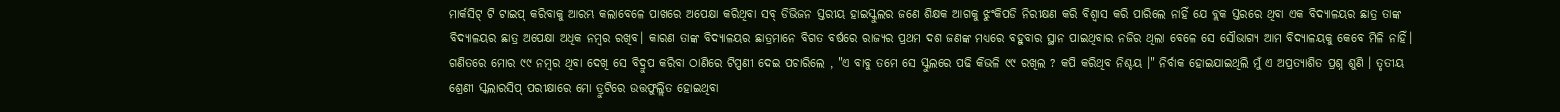ମାର୍କସିଟ୍ ଟି ଟାଇପ୍ କରିବାକୁ ଆରମ୍ଭ କଲାବେଳେ ପାଖରେ ଅପେକ୍ଷା କରିଥିବା ସବ୍ ଡିଭିଜନ ସ୍ତରୀୟ ହାଇସ୍କୁଲର ଜଣେ ଶିକ୍ଷକ ଆଗକୁ ଝୁଂକିପଡି ନିରୀକ୍ଷଣ କରି ବିଶ୍ୱାସ କରି ପାରିଲେ ନାହିଁ ଯେ ବ୍ଲକ ସ୍ତରରେ ଥିବା ଏକ ବିଦ୍ୟାଳୟର ଛାତ୍ର ତାଙ୍କ ବିଦ୍ୟାଳୟର ଛାତ୍ର ଅପେକ୍ଷା ଅଧିକ ନମ୍ବର ରଖିବ। କାରଣ ତାଙ୍କ ବିଦ୍ୟାଳୟର ଛାତ୍ରମାନେ ବିଗତ ବର୍ଷରେ ରାଜ୍ୟର ପ୍ରଥମ ଦଶ ଜଣଙ୍କ ମଧ୍ୟରେ ବହୁବାର ସ୍ଥାନ ପାଇଥିବାର ନଜିର ଥିଲା ବେଳେ ସେ ସୌଭାଗ୍ୟ ଆମ ବିଦ୍ୟାଳୟକୁ କେବେ ମିଳି ନାହିଁ। ଗଣିତରେ ମୋର ୯୯ ନମ୍ବର ଥିବା ଦେଖି ସେ ବିଦ୍ରୁପ କରିବା ଠାଣିରେ ଟିପ୍ପଣୀ ଦେଇ ପଚାରିଲେ , "ଏ ବାବୁ ତମେ ସେ ସ୍କୁଲରେ ପଢି କିଭଳି ୯୯ ରଖିଲ ? କପି କରିଥିବ ନିଶ୍ଚୟ ।" ନିର୍ବାକ ହୋଇଯାଇଥିଲି ମୁଁ ଏ ଅପ୍ରତ୍ୟାଶିତ ପ୍ରଶ୍ନ ଶୁଣି । ତୃତୀୟ ଶ୍ରେଣୀ ସ୍କଲାରସିପ୍ ପରୀକ୍ଷାରେ ମୋ ତ୍ରୁଟିରେ ଉତ୍ତଫୁଲ୍ଲିତ ହୋଇଥିବା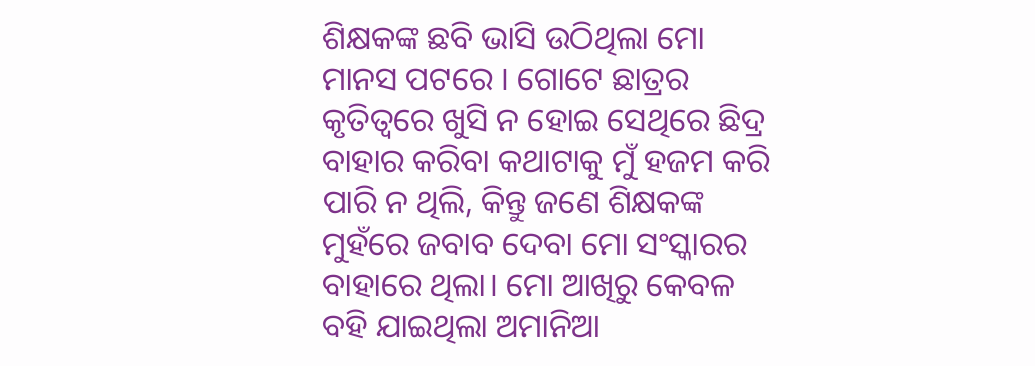ଶିକ୍ଷକଙ୍କ ଛବି ଭାସି ଉଠିଥିଲା ମୋ ମାନସ ପଟରେ । ଗୋଟେ ଛାତ୍ରର କୃତିତ୍ୱରେ ଖୁସି ନ ହୋଇ ସେଥିରେ ଛିଦ୍ର ବାହାର କରିବା କଥାଟାକୁ ମୁଁ ହଜମ କରି ପାରି ନ ଥିଲି, କିନ୍ତୁ ଜଣେ ଶିକ୍ଷକଙ୍କ ମୁହଁରେ ଜବାବ ଦେବା ମୋ ସଂସ୍କାରର ବାହାରେ ଥିଲା। ମୋ ଆଖିରୁ କେବଳ ବହି ଯାଇଥିଲା ଅମାନିଆ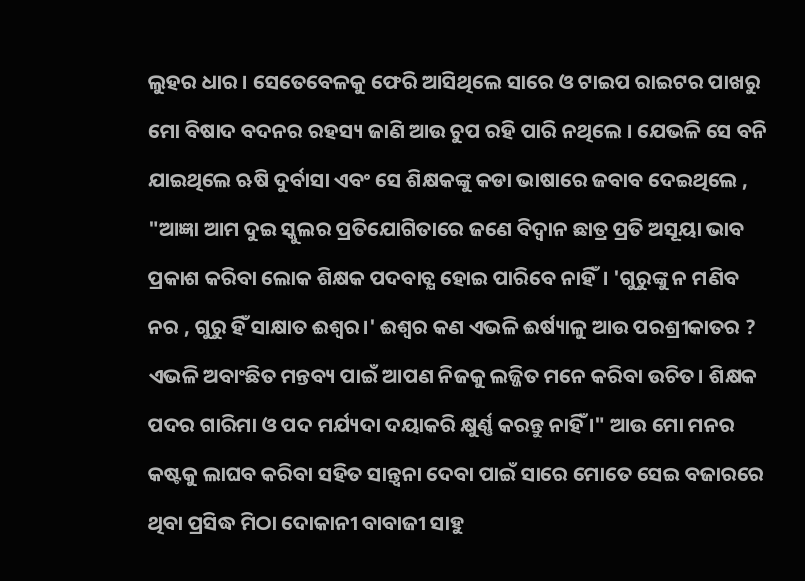ଲୁହର ଧାର । ସେତେବେଳକୁ ଫେରି ଆସିଥିଲେ ସାରେ ଓ ଟାଇପ ରାଇଟର ପାଖରୁ ମୋ ବିଷାଦ ବଦନର ରହସ୍ୟ ଜାଣି ଆଉ ଚୁପ ରହି ପାରି ନଥିଲେ । ଯେଭଳି ସେ ବନି ଯାଇଥିଲେ ଋଷି ଦୁର୍ବାସା ଏବଂ ସେ ଶିକ୍ଷକଙ୍କୁ କଡା ଭାଷାରେ ଜବାବ ଦେଇଥିଲେ , "ଆଜ୍ଞା ଆମ ଦୁଇ ସ୍କୁଲର ପ୍ରତିଯୋଗିତାରେ ଜଣେ ବିଦ୍ୱାନ ଛାତ୍ର ପ୍ରତି ଅସୂୟା ଭାବ ପ୍ରକାଶ କରିବା ଲୋକ ଶିକ୍ଷକ ପଦବାଚ୍ଯ ହୋଇ ପାରିବେ ନାହିଁ। 'ଗୁରୁଙ୍କୁ ନ ମଣିବ ନର , ଗୁରୁ ହିଁ ସାକ୍ଷାତ ଈଶ୍ୱର।' ଈଶ୍ୱର କଣ ଏଭଳି ଈର୍ଷ୍ୟାଳୁ ଆଉ ପରଶ୍ରୀକାତର ? ଏଭଳି ଅବାଂଛିତ ମନ୍ତବ୍ୟ ପାଇଁ ଆପଣ ନିଜକୁ ଲଜ୍ଜିତ ମନେ କରିବା ଉଚିତ। ଶିକ୍ଷକ ପଦର ଗାରିମା ଓ ପଦ ମର୍ଯ୍ୟଦା ଦୟାକରି କ୍ଷୁର୍ଣ୍ଣ କରନ୍ତୁ ନାହିଁ ।" ଆଉ ମୋ ମନର କଷ୍ଟକୁ ଲାଘବ କରିବା ସହିତ ସାନ୍ତ୍ୱନା ଦେବା ପାଇଁ ସାରେ ମୋତେ ସେଇ ବଜାରରେ ଥିବା ପ୍ରସିଦ୍ଧ ମିଠା ଦୋକାନୀ ବାବାଜୀ ସାହୁ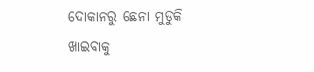ଦୋକାନରୁ ଛେନା ମୁଡୁକି ଖାଇବାକୁ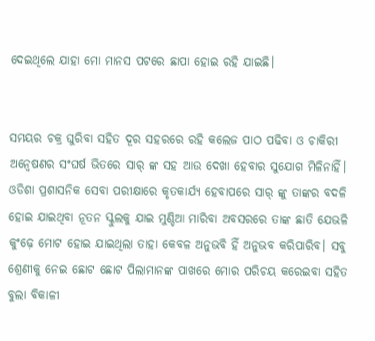ଦେଇଥିଲେ ଯାହା ମୋ ମାନସ ପଟରେ ଛାପା ହୋଇ ରହି ଯାଇଛି।


ସମୟର ଚକ୍ର ଘୁରିବା ସହିତ ଦୂର ସହରରେ ରହି କଲେଜ ପାଠ ପଢିବା ଓ ଚାକିରୀ ଅନ୍ୱେଷଣର ସଂଘର୍ଷ ଭିତରେ ସାର୍ ଙ୍କ ସହ ଆଉ ଦେଖା ହେବାର ସୁଯୋଗ ମିଳିନାହିଁ। ଓଡିଶା ପ୍ରଶାସନିକ ସେବା ପରୀକ୍ଷାରେ କୃତକାର୍ଯ୍ୟ ହେବାପରେ ସାର୍ ଙ୍କୁ ତାଙ୍କର ବଦଳି ହୋଇ ଯାଇଥିବା ନୂତନ ସ୍କୁଲକୁ ଯାଇ ମୁଣ୍ଡିଆ ମାରିବା ଅବସରରେ ତାଙ୍କ ଛାତି ଯେଭଳି କୁଂଢ଼େ ମୋଟ ହୋଇ ଯାଇଥିଲା ତାହା କେବଳ ଅନୁଭବି ହିଁ ଅନୁଭବ କରିପାରିବ। ସବୁ ଶ୍ରେଣୀକୁ ନେଇ ଛୋଟ ଛୋଟ ପିଲାମାନଙ୍କ ପାଖରେ ମୋର ପରିଚୟ କରେଇବା ସହିତ ବୁଲା ବିକାଳୀ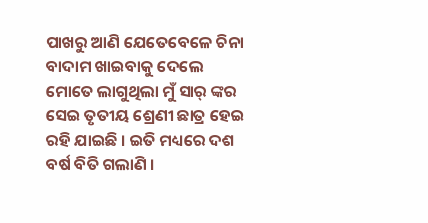ପାଖରୁ ଆଣି ଯେତେବେଳେ ଚିନା ବାଦାମ ଖାଇବାକୁ ଦେଲେ ମୋତେ ଲାଗୁଥିଲା ମୁଁ ସାର୍ ଙ୍କର ସେଇ ତୃତୀୟ ଶ୍ରେଣୀ ଛାତ୍ର ହେଇ ରହି ଯାଇଛି । ଇତି ମଧ୍ୟରେ ଦଶ ବର୍ଷ ବିତି ଗଲାଣି ।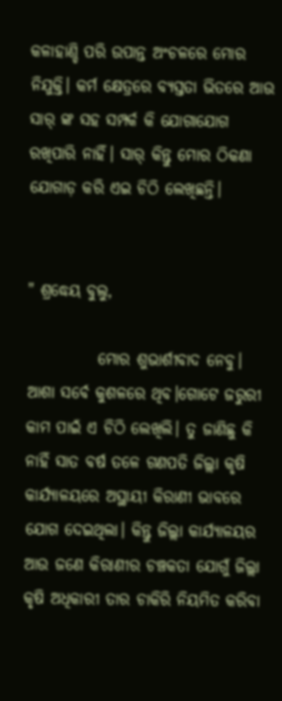କଳାହାଣ୍ଡି ପରି ଉପାନ୍ତ ଅଂଚଳରେ ମୋର ନିଯୁକ୍ତି। କର୍ମ କ୍ଷେତ୍ରରେ ବ୍ୟସ୍ତତା ଭିତରେ ଆଉ ସାର୍ ଙ୍କ ସହ ସମ୍ପର୍କ କି ଯୋଗାଯୋଗ ରଖିପାରି ନାହିଁ। ସାର୍ କିନ୍ତୁ ମୋର ଠିକଣା ଯୋଗାଡ଼ କରି ଏଇ ଚିଠି ଲେଖିଛନ୍ତି।


" ଶ୍ରଦ୍ଧେୟ ବୁଲୁ,

           ମୋର ଶୁଭାର୍ଶୀବାଦ ନେବୁ। ଆଶା ସର୍ବେ କୁଶଳରେ ଥିବ।ଗୋଟେ ଜରୁରୀ କାମ ପାଇଁ ଏ ଚିଠି ଲେଖିଲି। ତୁ ଜାଣିଛୁ କି ନାହିଁ ସାତ ବର୍ଷ ତଳେ ଗଣପତି ଜିଲ୍ଲା କୃଷି କାର୍ଯ୍ୟାଳୟରେ ଅସ୍ଥାୟୀ କିରାଣୀ ଭାବରେ ଯୋଗ ଦେଇଥିଲା। କିନ୍ତୁ ଜିଲ୍ଲା କାର୍ଯ୍ୟାଳୟର ଆଉ ଜଣେ କିରାଣୀର ଚଞ୍ଚକତା ଯୋଗୁଁ ଜିଲ୍ଲା କୃଷି ଅଧିକାରୀ ତାର ଚାକିରି ନିୟମିତ କରିବା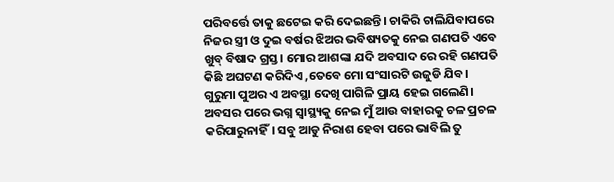ପରିବର୍ତ୍ତେ ତାକୁ ଛଟେଇ କରି ଦେଇଛନ୍ତି। ଚାକିରି ଚାଲିଯିବାପରେ ନିଜର ସ୍ତ୍ରୀ ଓ ଦୁଇ ବର୍ଷର ଝିଅର ଭବିଷ୍ୟତକୁ ନେଇ ଗଣପତି ଏବେ ଖୁବ୍ ବିଷାଦ ଗ୍ରସ୍ତ। ମୋର ଆଶଙ୍କା ଯଦି ଅବସାଦ ରେ ରହି ଗଣପତି କିଛି ଅଘଟଣ କରିଦିଏ ,ତେବେ ମୋ ସଂସାରଟି ଉଜୁଡି ଯିବ। ଗୁରୁମା ପୁଅର ଏ ଅବସ୍ଥା ଦେଖି ପାଗିଳି ପ୍ରାୟ ହେଇ ଗଲେଣି। ଅବସର ପରେ ଭଗ୍ନ ସ୍ୱାସ୍ଥ୍ୟକୁ ନେଇ ମୁଁ ଆଉ ବାହାରକୁ ଚଳ ପ୍ରଚଳ କରିପାରୁନାହିଁ। ସବୁ ଆଡୁ ନିରାଶ ହେବା ପରେ ଭାବିଲି ତୁ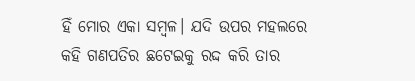ହିଁ ମୋର ଏକା ସମ୍ବଳ। ଯଦି ଉପର ମହଲରେ କହି ଗଣପତିର ଛଟେଇକୁ ରଦ୍ଦ କରି ତାର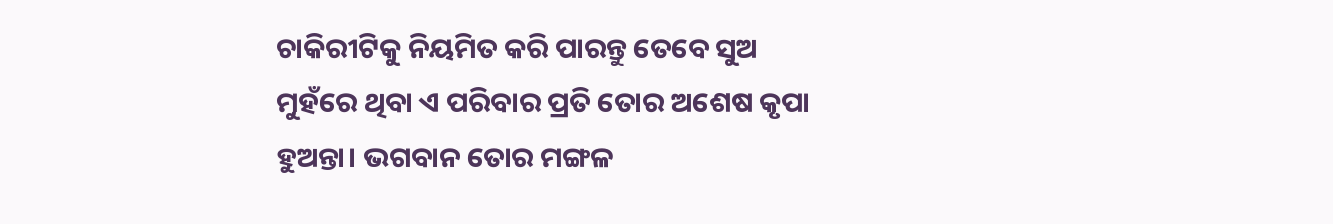ଚାକିରୀଟିକୁ ନିୟମିତ କରି ପାରନ୍ତୁ ତେବେ ସୁଅ ମୁହଁରେ ଥିବା ଏ ପରିବାର ପ୍ରତି ତୋର ଅଶେଷ କୃପା ହୁଅନ୍ତା। ଭଗବାନ ତୋର ମଙ୍ଗଳ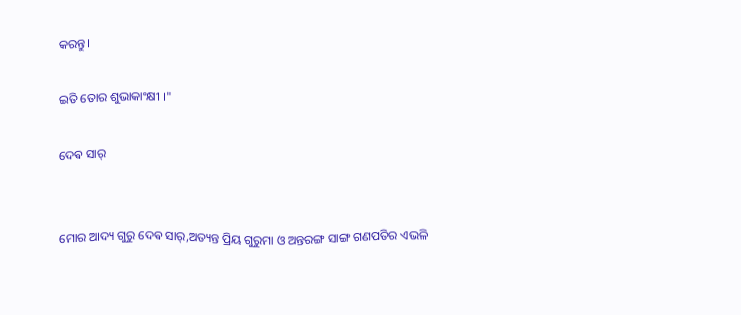କରନ୍ତୁ।

ଇତି ତୋର ଶୁଭାକାଂକ୍ଷୀ ।"

ଦେଵ ସାର୍


ମୋର ଆଦ୍ୟ ଗୁରୁ ଦେଵ ସାର୍,ଅତ୍ୟନ୍ତ ପ୍ରିୟ ଗୁରୁମା ଓ ଅନ୍ତରଙ୍ଗ ସାଙ୍ଗ ଗଣପତିର ଏଭଳି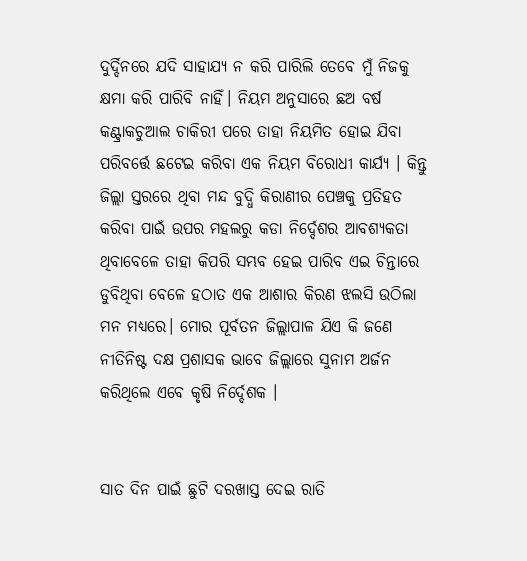ଦୁର୍ଦ୍ଦିନରେ ଯଦି ସାହାଯ୍ୟ ନ କରି ପାରିଲି ତେବେ ମୁଁ ନିଜକୁ କ୍ଷମା କରି ପାରିବି ନାହିଁ। ନିୟମ ଅନୁସାରେ ଛଅ ବର୍ଷ କଣ୍ଟ୍ରାକଚୁଆଲ ଚାକିରୀ ପରେ ତାହା ନିୟମିତ ହୋଇ ଯିବା ପରିବର୍ତ୍ତେ ଛଟେଇ କରିବା ଏକ ନିୟମ ବିରୋଧୀ କାର୍ଯ୍ୟ । କିନ୍ତୁ ଜିଲ୍ଲା ସ୍ତରରେ ଥିବା ମନ୍ଦ ବୁଦ୍ଧି କିରାଣୀର ପେଞ୍ଚକୁ ପ୍ରତିହତ କରିବା ପାଇଁ ଉପର ମହଲରୁ କଡା ନିର୍ଦ୍ଦେଶର ଆବଶ୍ୟକତା ଥିବାବେଳେ ତାହା କିପରି ସମ୍ଭବ ହେଇ ପାରିବ ଏଇ ଚିନ୍ତାରେ ଡୁବିଥିବା ବେଳେ ହଠାତ ଏକ ଆଶାର କିରଣ ଝଲସି ଉଠିଲା ମନ ମଧ୍ୟରେ। ମୋର ପୂର୍ବତନ ଜିଲ୍ଲାପାଳ ଯିଏ କି ଜଣେ ନୀତିନିଷ୍ଟ ଦକ୍ଷ ପ୍ରଶାସକ ଭାବେ ଜିଲ୍ଲାରେ ସୁନାମ ଅର୍ଜନ କରିଥିଲେ ଏବେ କୃଷି ନିର୍ଦ୍ଦେଶକ ।


ସାତ ଦିନ ପାଇଁ ଛୁଟି ଦରଖାସ୍ତ ଦେଇ ରାତି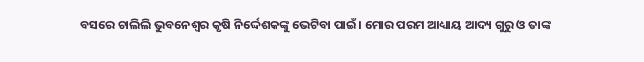ବସରେ ଚାଲିଲି ଭୁବନେଶ୍ୱର କୃଷି ନିର୍ଦ୍ଦେଶକଙ୍କୁ ଭେଟିବା ପାଇଁ। ମୋର ପରମ ଆଧ୍ୟାୟ ଆଦ୍ୟ ଗୁରୁ ଓ ତାଙ୍କ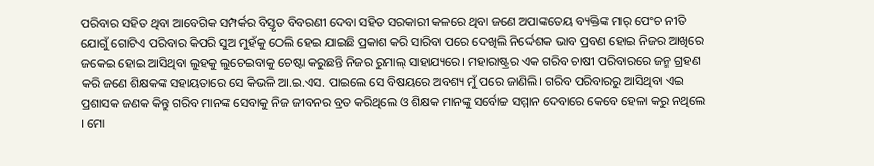ପରିବାର ସହିତ ଥିବା ଆବେଗିକ ସମ୍ପର୍କର ବିସ୍ତୃତ ବିବରଣୀ ଦେବା ସହିତ ସରକାରୀ କଳରେ ଥିବା ଜଣେ ଅପାଙ୍କତେୟ ବ୍ୟକ୍ତିଙ୍କ ମାର୍ ପେଂଚ ନୀତି ଯୋଗୁଁ ଗୋଟିଏ ପରିବାର କିପରି ସୁଅ ମୁହଁକୁ ଠେଲି ହେଇ ଯାଇଛି ପ୍ରକାଶ କରି ସାରିବା ପରେ ଦେଖିଲି ନିର୍ଦ୍ଦେଶକ ଭାବ ପ୍ରବଣ ହୋଇ ନିଜର ଆଖିରେ ଜକେଇ ହୋଇ ଆସିଥିବା ଲୁହକୁ ଲୁଚେଇବାକୁ ଚେଷ୍ଟା କରୁଛନ୍ତି ନିଜର ରୁମାଲ୍ ସାହାଯ୍ୟରେ। ମହାରାଷ୍ଟ୍ରର ଏକ ଗରିବ ଚାଷୀ ପରିବାରରେ ଜନ୍ମ ଗ୍ରହଣ କରି ଜଣେ ଶିକ୍ଷକଙ୍କ ସହାୟତାରେ ସେ କିଭଳି ଆ.ଇ.ଏସ. ପାଇଲେ ସେ ବିଷୟରେ ଅବଶ୍ୟ ମୁଁ ପରେ ଜାଣିଲି। ଗରିବ ପରିବାରରୁ ଆସିଥିବା ଏଇ ପ୍ରଶାସକ ଜଣକ କିନ୍ତୁ ଗରିବ ମାନଙ୍କ ସେବାକୁ ନିଜ ଜୀବନର ବ୍ରତ କରିଥିଲେ ଓ ଶିକ୍ଷକ ମାନଙ୍କୁ ସର୍ବୋଚ୍ଚ ସମ୍ମାନ ଦେବାରେ କେବେ ହେଳା କରୁ ନଥିଲେ । ମୋ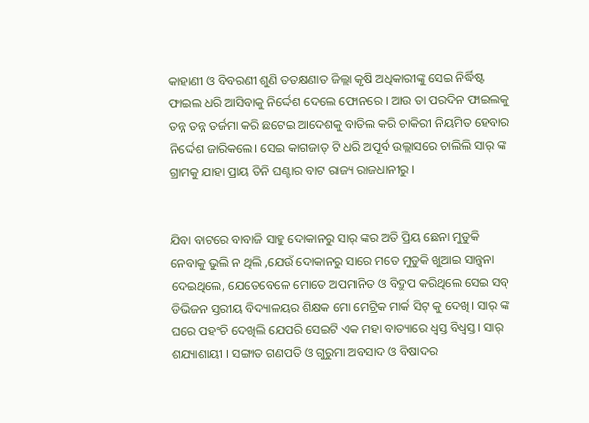କାହାଣୀ ଓ ବିବରଣୀ ଶୁଣି ତତକ୍ଷଣାତ ଜିଲ୍ଲା କୃଷି ଅଧିକାରୀଙ୍କୁ ସେଇ ନିର୍ଦ୍ଧିଷ୍ଟ ଫାଇଲ ଧରି ଆସିବାକୁ ନିର୍ଦ୍ଦେଶ ଦେଲେ ଫୋନରେ । ଆଉ ତା ପରଦିନ ଫାଇଲକୁ ତନ୍ନ ତନ୍ନ ତର୍ଜମା କରି ଛଟେଇ ଆଦେଶକୁ ବାତିଲ କରି ଚାକିରୀ ନିୟମିତ ହେବାର ନିର୍ଦ୍ଦେଶ ଜାରିକଲେ। ସେଇ କାଗଜାତ୍ ଟି ଧରି ଅପୂର୍ବ ଉଲ୍ଲାସରେ ଚାଲିଲି ସାର୍ ଙ୍କ ଗ୍ରାମକୁ ଯାହା ପ୍ରାୟ ତିନି ଘଣ୍ଟାର ବାଟ ରାଜ୍ୟ ରାଜଧାନୀରୁ ।


ଯିବା ବାଟରେ ବାବାଜି ସାହୁ ଦୋକାନରୁ ସାର୍ ଙ୍କର ଅତି ପ୍ରିୟ ଛେନା ମୁଡୁକି ନେବାକୁ ଭୁଲି ନ ଥିଲି ,ଯେଉଁ ଦୋକାନରୁ ସାରେ ମତେ ମୁଡୁକି ଖୁଆଇ ସାନ୍ତ୍ୱନା ଦେଇଥିଲେ, ଯେତେବେଳେ ମୋତେ ଅପମାନିତ ଓ ବିଦ୍ରୁପ କରିଥିଲେ ସେଇ ସବ୍ ଡିଭିଜନ ସ୍ତରୀୟ ବିଦ୍ୟାଳୟର ଶିକ୍ଷକ ମୋ ମେଟ୍ରିକ ମାର୍କ ସିଟ୍ କୁ ଦେଖି। ସାର୍ ଙ୍କ ଘରେ ପହଂଚି ଦେଖିଲି ଯେପରି ସେଇଟି ଏକ ମହା ବାତ୍ୟାରେ ଧ୍ୱସ୍ତ ବିଧ୍ୱସ୍ତ। ସାର୍ ଶଯ୍ୟାଶାୟୀ । ସଙ୍ଗାତ ଗଣପତି ଓ ଗୁରୁମା ଅବସାଦ ଓ ବିଷାଦର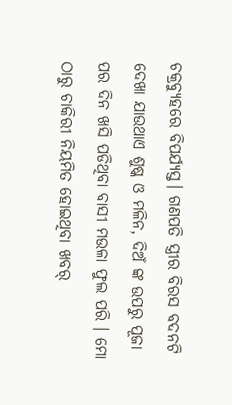ଚକ୍ରବ୍ୟୁହରେ ବିପର୍ଯ୍ୟସ୍ତ। ଗଣପତି ସ୍ତ୍ରୀର ବିରସ ବଦନଟି ଦେଖା ଯାଉଥାଏ ଶୁଷ୍କ ଓ ମଳିନ, ଦିଅଁ ଙ୍କ ଉପରୁ ପୂଜା ପର ଦିନ ଖସି ପଡିଥିବା ବାସୀ ମଉଳା ଫୁଲ ପରି । ମୋ ଠାରୁ ଚାକିରୀ ନିୟମିତ ହୋଇଥିବା ଖବର୍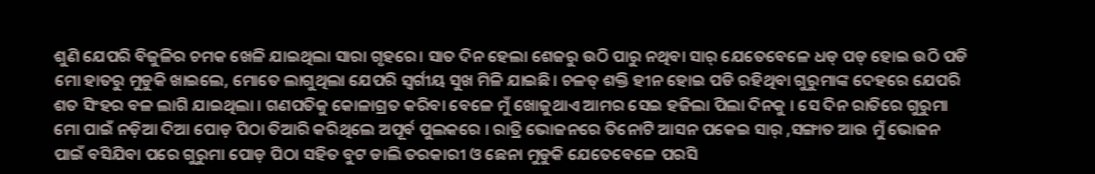ଶୁଣି ଯେପରି ବିଜୁଳିର ଚମକ ଖେଳି ଯାଇଥିଲା ସାରା ଗୃହରେ। ସାତ ଦିନ ହେଲା ଶେଜରୁ ଉଠି ପାରୁ ନଥିବା ସାର୍ ଯେତେବେଳେ ଧଡ୍ ପଡ୍ ହୋଇ ଉଠି ପଡି ମୋ ହାତରୁ ମୁଡୁକି ଖାଇଲେ, ମୋତେ ଲାଗୁଥିଲା ଯେପରି ସ୍ୱର୍ଗୀୟ ସୁଖ ମିଳି ଯାଇଛି। ଚଳତ୍ ଶକ୍ତି ହୀନ ହୋଇ ପଡି ରହିଥିବା ଗୁରୁମାଙ୍କ ଦେହରେ ଯେପରି ଶତ ସିଂହର ବଳ ଲାଗି ଯାଇଥିଲା । ଗଣପତିକୁ କୋଳାଗ୍ରତ କରିବା ବେଳେ ମୁଁ ଖୋଜୁଥାଏ ଆମର ସେଇ ହଜିଲା ପିଲା ଦିନକୁ । ସେ ଦିନ ରାତିରେ ଗୁରୁମା ମୋ ପାଇଁ ନଡ଼ିଆ ଦିଆ ପୋଡ଼ ପିଠା ତିଆରି କରିଥିଲେ ଅପୂର୍ବ ପୁଲକରେ । ରାତ୍ରି ଭୋଜନରେ ତିନୋଟି ଆସନ ପକେଇ ସାର୍ ,ସଙ୍ଗାତ ଆଉ ମୁଁ ଭୋଜନ ପାଇଁ ବସିଯିବା ପରେ ଗୁରୁମା ପୋଡ଼ ପିଠା ସହିତ ବୁଟ ଡାଲି ତରକାରୀ ଓ ଛେନା ମୁଡୁକି ଯେତେବେଳେ ପରସି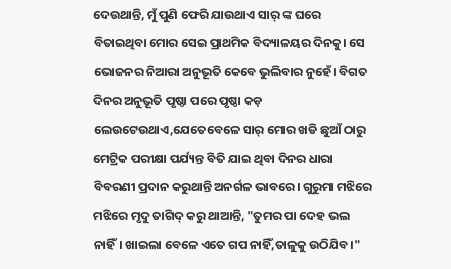ଦେଉଥାନ୍ତି, ମୁଁ ପୁଣି ଫେରି ଯାଉଥାଏ ସାର୍ ଙ୍କ ଘରେ ବିତାଇଥିବା ମୋର ସେଇ ପ୍ରାଥମିକ ବିଦ୍ୟାଳୟର ଦିନକୁ। ସେ ଭୋଜନର ନିଆରା ଅନୁଭୂତି କେବେ ଭୁଲିବାର ନୁହେଁ। ବିଗତ ଦିନର ଅନୁଭୂତି ପୃଷ୍ଠା ପରେ ପୃଷ୍ଠା କଡ଼ ଲେଉଟେଉଥାଏ,ଯେତେବେଳେ ସାର୍ ମୋର ଖଡି ଛୁଆଁ ଠାରୁ ମେଟ୍ରିକ ପରୀକ୍ଷା ପର୍ଯ୍ୟନ୍ତ ବିତି ଯାଇ ଥିବା ଦିନର ଧାରା ବିବରଣୀ ପ୍ରଦାନ କରୁଥାନ୍ତି ଅନର୍ଗଳ ଭାବରେ। ଗୁରୁମା ମଝିରେ ମଝିରେ ମୃଦୁ ତାଗିଦ୍ କରୁ ଥାଆନ୍ତି, "ତୁମର ପା ଦେହ ଭଲ ନାହିଁ। ଖାଇଲା ବେଳେ ଏତେ ଗପ ନାହିଁ,ତାଳୁକୁ ଉଠିଯିବ।"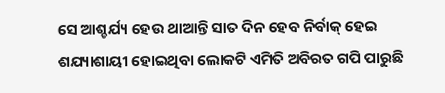ସେ ଆଶ୍ଚର୍ଯ୍ୟ ହେଉ ଥାଆନ୍ତି ସାତ ଦିନ ହେବ ନିର୍ବାକ୍ ହେଇ ଶଯ୍ୟାଶାୟୀ ହୋଇଥିବା ଲୋକଟି ଏମିତି ଅବିରତ ଗପି ପାରୁଛି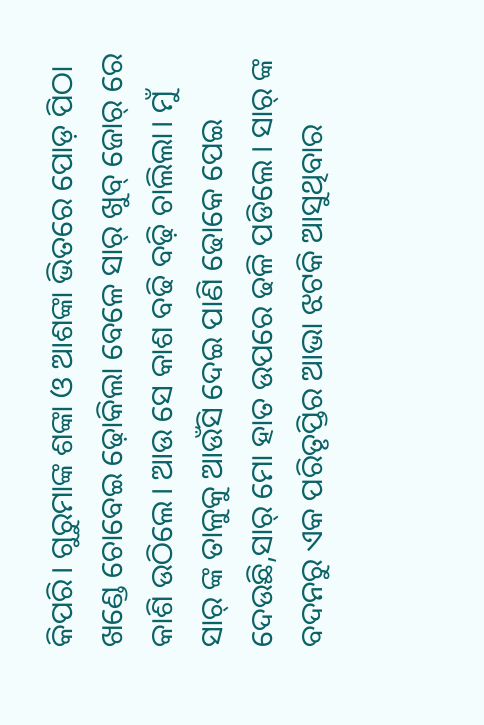କିପରି। ଗୁରୁମାଙ୍କ ଶଙ୍କା ଓ ଆଶଙ୍କା ଭିତରେ ପୋଡ଼ ପିଠା ଖଣ୍ଡେ ଚୋବେଇ ଢ଼ୋକିଲା ବେଳେ ସାର୍ ଖୁବ୍ ଜୋର୍ ରେ କାଶି ଉଠିଲେ। ଆଉ ସେ କାଶ ବଢି ବଢ଼ି ଚାଲିଲା। ମୁଁ ସାର୍ ଙ୍କ ତାଳୁକୁ ଆଉଁସି ଦେଇ ପାଣି ଢୋକେ ପେଇ ଦେଉଛି,ସାର୍ ମୋ ହାତ ଉପରେ ଢଳି ପଡିଲେ । ସାର୍ ଙ୍କ ବଦନରୁ ଏକ ପରିତୃପ୍ତିର ଆଭା ଝଟକି ଆସୁଥିବାର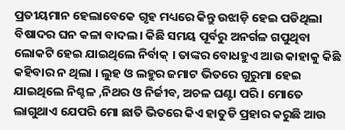ପ୍ରତୀୟମାନ ହେଲାବେକେ ଗୃହ ମଧ୍ୟରେ କିନ୍ତୁ ଉଝାଡ଼ି ହେଇ ପଡିଥିଲା ବିଷାଦର ଘନ କଳା ବାଦଲ। କିଛି ସମୟ ପୂର୍ବରୁ ଅନର୍ଗଳ ଗପୁଥିବା ଲୋକଟି ହେଇ ଯାଇଥିଲେ ନିର୍ବାକ୍ । ତାଙ୍କର ବୋଧହୁଏ ଆଉ କାହାକୁ କିଛି କହିବାର ନ ଥିଲା । ଲୁହ ଓ ଲହୁର ଜମାଟ ଭିତରେ ଗୁରୁମା ହେଇ ଯାଇଥିଲେ ନିଶ୍ଚଳ ,ନିଥର ଓ ନିର୍ଜୀବ, ଅଚଳ ଘଣ୍ଟା ପରି । ମୋତେ ଲାଗୁଥାଏ ଯେପରି ମୋ ଛାତି ଭିତରେ କିଏ ହାତୁଡି ପ୍ରହାର କରୁଛି ଆଉ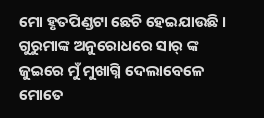ମୋ ହୃତପିଣ୍ଡଟା ଛେଚି ହେଇଯାଉଛି । ଗୁରୁମାଙ୍କ ଅନୁରୋଧରେ ସାର୍ ଙ୍କ ଜୁଇରେ ମୁଁ ମୁଖାଗ୍ନି ଦେଲାବେଳେ ମୋତେ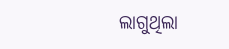ଲାଗୁଥିଲା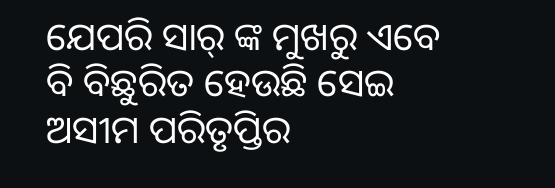ଯେପରି ସାର୍ ଙ୍କ ମୁଖରୁ ଏବେ ବି ବିଛୁରିତ ହେଉଛି ସେଇ ଅସୀମ ପରିତୃପ୍ତିର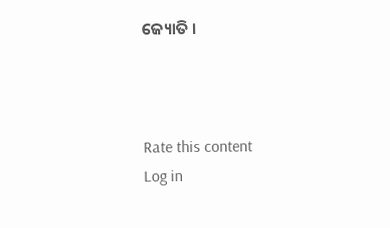ଜ୍ୟୋତି ।



Rate this content
Log in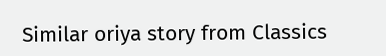Similar oriya story from Classics